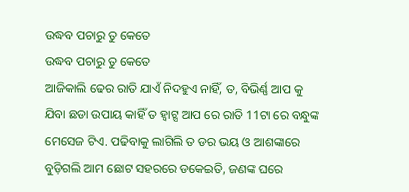ଉଦ୍ଧବ ପଚାରୁ ତୁ କେତେ
ଉଦ୍ଧବ ପଚାରୁ ତୁ କେତେ
ଆଜିକାଲି ଢେର ରାତି ଯାଏଁ ନିଦହୁଏ ନାହିଁ, ତ, ବିଭିର୍ଣ୍ଣ ଆପ କୁ ଯିବା ଛଡା ଉପାୟ କାହିଁ ତ ହ୍ୱାଟ୍ସ ଆପ ରେ ରାତି 11ଟା ରେ ବନ୍ଧୁଙ୍କ ମେସେଜ ଟିଏ. ପଢିବାକୁ ଲାଗିଲି ତ ଡର ଭୟ ଓ ଆଶଙ୍କାରେ ବୁଡ଼ିଗଲି ଆମ ଛୋଟ ସହରରେ ଡକେଇତି, ଜଣଙ୍କ ଘରେ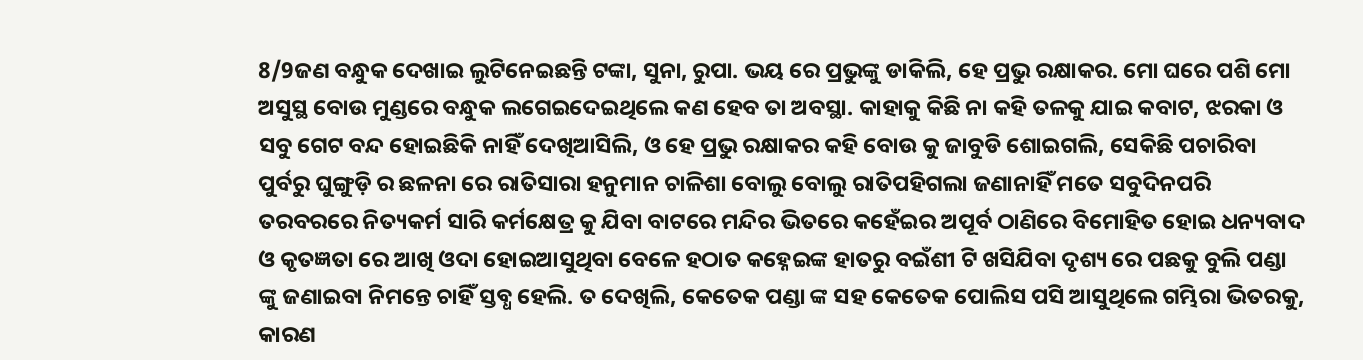8/9ଜଣ ବନ୍ଧୁକ ଦେଖାଇ ଲୁଟିନେଇଛନ୍ତି ଟଙ୍କା, ସୁନା, ରୁପା. ଭୟ ରେ ପ୍ରଭୁଙ୍କୁ ଡାକିଲି, ହେ ପ୍ରଭୁ ରକ୍ଷାକର. ମୋ ଘରେ ପଶି ମୋ ଅସୁସ୍ଥ ବୋଉ ମୁଣ୍ଡରେ ବନ୍ଧୁକ ଲଗେଇଦେଇଥିଲେ କଣ ହେବ ତା ଅବସ୍ଥା. କାହାକୁ କିଛି ନା କହି ତଳକୁ ଯାଇ କବାଟ, ଝରକା ଓ ସବୁ ଗେଟ ବନ୍ଦ ହୋଇଛିକି ନାହିଁ ଦେଖିଆସିଲି, ଓ ହେ ପ୍ରଭୁ ରକ୍ଷାକର କହି ବୋଉ କୁ ଜାବୁଡି ଶୋଇଗଲି, ସେକିଛି ପଚାରିବା ପୁର୍ବରୁ ଘୁଙ୍ଗୁଡ଼ି ର ଛଳନା ରେ ରାତିସାରା ହନୁମାନ ଚାଳିଶା ବୋଲୁ ବୋଲୁ ରାତିପହିଗଲା ଜଣାନାହିଁ ମତେ ସବୁଦିନପରି ତରବରରେ ନିତ୍ୟକର୍ମ ସାରି କର୍ମକ୍ଷେତ୍ର କୁ ଯିବା ବାଟରେ ମନ୍ଦିର ଭିତରେ କହେଁଇର ଅପୂର୍ବ ଠାଣିରେ ବିମୋହିତ ହୋଇ ଧନ୍ୟବାଦ ଓ କୃତଜ୍ଞତା ରେ ଆଖି ଓଦା ହୋଇଆସୁଥିବା ବେଳେ ହଠାତ କହ୍ନେଇଙ୍କ ହାତରୁ ବଇଁଶୀ ଟି ଖସିଯିବା ଦୃଶ୍ୟ ରେ ପଛକୁ ବୁଲି ପଣ୍ଡା ଙ୍କୁ ଜଣାଇବା ନିମନ୍ତେ ଚାହିଁ ସ୍ତବ୍ଧ ହେଲି. ତ ଦେଖିଲି, କେତେକ ପଣ୍ଡା ଙ୍କ ସହ କେତେକ ପୋଲିସ ପସି ଆସୁଥିଲେ ଗମ୍ଭିରା ଭିତରକୁ, କାରଣ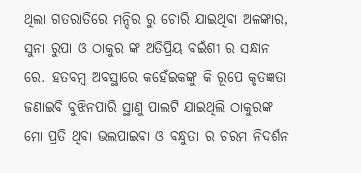ଥିଲା ଗତରାତିରେ ମନ୍ଦିର ରୁ ଚୋରି ଯାଇଥିବା ଅଳଙ୍କାର, ସୁନା ରୁପା ଓ ଠାକୁର ଙ୍କ ଅତିପ୍ରିୟ ବଇଁଶୀ ର ସନ୍ଧାନ ରେ. ହତବମ୍ବ ଅବସ୍ଥାରେ କହେଁଇକଙ୍କୁ କି ରୂପେ କୃତଜ୍ଞତା ଜଣାଇବି ବୁଝିନପାରି ସ୍ଥାଣୁ ପାଲଟି ଯାଇଥିଲି ଠାକୁରଙ୍କ ମୋ ପ୍ରତି ଥିବା ଭଲପାଇବା ଓ ବନ୍ଧୁତା ର ଚରମ ନିଦର୍ଶନ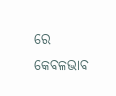ରେ କେବଳଭାବ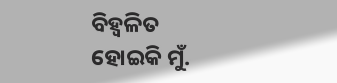ବିହ୍ଵଳିତ ହୋଇକି ମୁଁ.